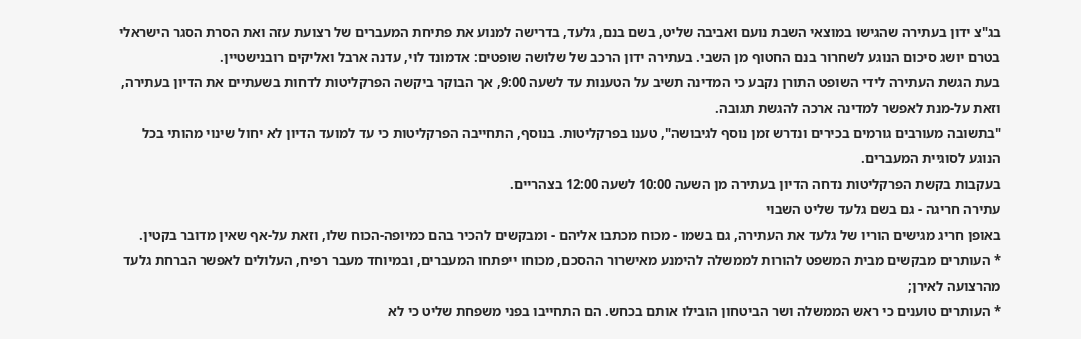בג"צ ידון בעתירה שהגישו במוצאי השבת נועם ואביבה שליט, בשם בנם, גלעד, בדרישה למנוע את פתיחת המעברים של רצועת עזה ואת הסרת הסגר הישראלי בטרם יושג סיכום הנוגע לשחרור בנם החטוף מן השבי. בעתירה ידון הרכב של שלושה שופטים: אדמונד לוי, עדנה ארבל ואליקים רובנישטיין.
בעת הגשת העתירה לידי השופט התורן נקבע כי המדינה תשיב על הטענות עד לשעה 9:00, אך הבוקר ביקשה הפרקליטות לדחות בשעתיים את הדיון בעתירה, וזאת על-מנת לאפשר למדינה ארכה להגשת תגובה.
"בתשובה מעורבים גורמים בכירים ונדרש זמן נוסף לגיבושה", טענו בפרקליטות. בנוסף, התחייבה הפרקליטות כי עד למועד הדיון לא יחול שינוי מהותי בכל הנוגע לסוגיית המעברים.
בעקבות בקשת הפרקליטות נדחה הדיון בעתירה מן השעה 10:00 לשעה 12:00 בצהריים.
עתירה חריגה - גם בשם גלעד שליט השבוי
באופן חריג מגישים הוריו של גלעד את העתירה, גם בשמו - מכוח מכתבו אליהם - ומבקשים להכיר בהם כמיופה-הכוח שלו, וזאת על-אף שאין מדובר בקטין.
* העותרים מבקשים מבית המשפט להורות לממשלה להימנע מאישרור ההסכם, מכוחו ייפתחו המעברים, ובמיוחד מעבר רפיח, העלולים לאפשר הברחת גלעד מהרצועה לאירן;
* העותרים טוענים כי ראש הממשלה ושר הביטחון הובילו אותם בכחש. הם התחייבו בפני משפחת שליט כי לא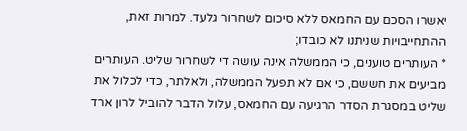יאשרו הסכם עם החמאס ללא סיכום לשחרור גלעד. למרות זאת, ההתחייבויות שניתנו לא כובדו;
* העותרים טוענים, כי הממשלה אינה עושה די לשחרור שליט. העותרים מביעים את חששם, כי אם לא תפעל הממשלה, ולאלתר, כדי לכלול את שליט במסגרת הסדר הרגיעה עם החמאס, עלול הדבר להוביל לרון ארד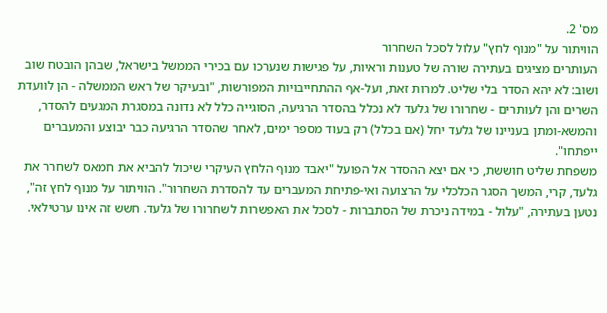מס' 2.
הוויתור על "מנוף לחץ" עלול לסכל השחרור
העותרים מציגים בעתירה שורה של טענות וראיות, על פגישות שנערכו עם בכירי הממשל בישראל, שבהן הובטח שוב ושוב: לא יהא הסדר בלי שליט. למרות זאת, ועל-אף ההתחייבויות המפורשות, "ובעיקר של ראש הממשלה - הן לוועדת השרים והן לעותרים - שחרורו של גלעד לא נכלל בהסדר הרגיעה, הסוגייה כלל לא נדונה במסגרת המגעים להסדר, והמשא-ומתן בעניינו של גלעד יחל (אם בכלל) רק בעוד מספר ימים, לאחר שהסדר הרגיעה כבר יבוצע והמעברים ייפתחו".
משפחת שליט חוששת, כי אם יצא ההסדר אל הפועל "יאבד מנוף הלחץ העיקרי שיכול להביא את חמאס לשחרר את גלעד, קרי, המשך הסגר הכלכלי על הרצועה ואי-פתיחת המעברים עד להסדרת השחרור". הוויתור על מנוף לחץ זה", נטען בעתירה, "עלול - במידה ניכרת של הסתברות - לסכל את האפשרות לשחרורו של גלעד. חשש זה אינו ערטילאי.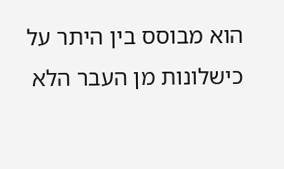הוא מבוסס בין היתר על כישלונות מן העבר הלא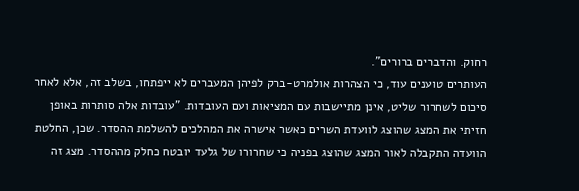רחוק. והדברים ברורים".
העותרים טוענים עוד, כי הצהרות אולמרט-ברק לפיהן המעברים לא ייפתחו, בשלב זה, אלא לאחר סיכום לשחרור שליט, אינן מתיישבות עם המציאות ועם העובדות. "עובדות אלה סותרות באופן חזיתי את המצג שהוצג לוועדת השרים כאשר אישרה את המהלכים להשלמת ההסדר. שכן, החלטת הוועדה התקבלה לאור המצג שהוצג בפניה כי שחרורו של גלעד יובטח כחלק מההסדר. מצג זה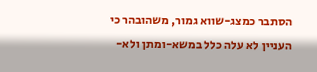הסתבר כמצג-שווא גמור, משהובהר כי העניין לא עלה כלל במשא-ומתן ולא-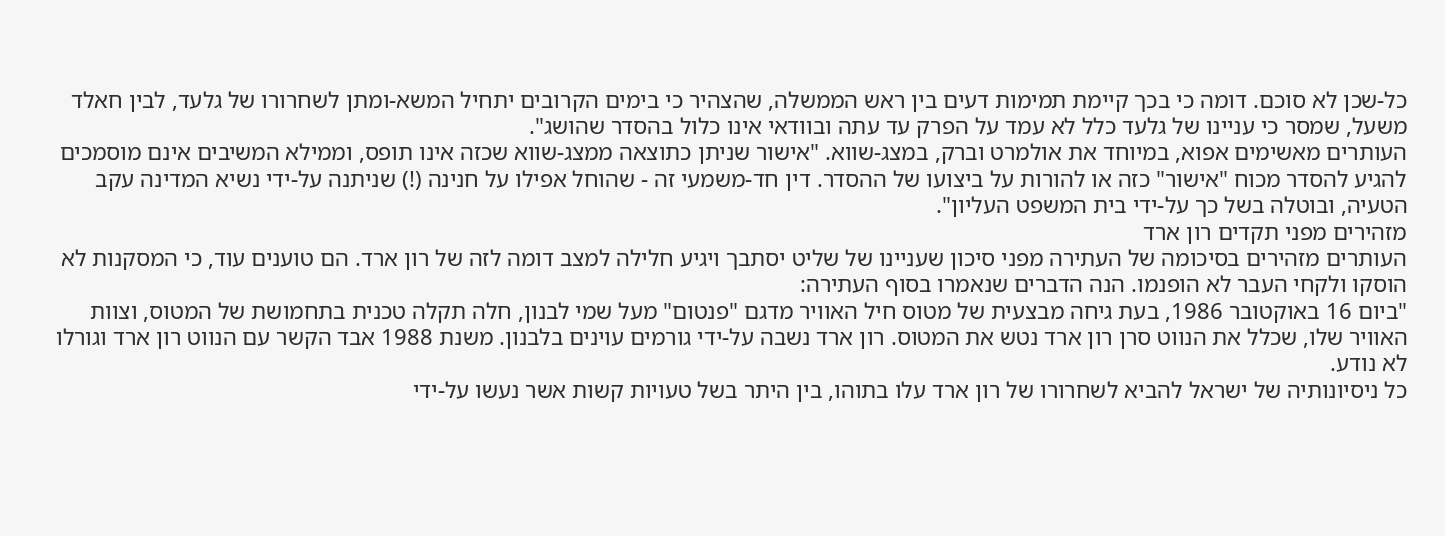כל-שכן לא סוכם. דומה כי בכך קיימת תמימות דעים בין ראש הממשלה, שהצהיר כי בימים הקרובים יתחיל המשא-ומתן לשחרורו של גלעד, לבין חאלד משעל, שמסר כי עניינו של גלעד כלל לא עמד על הפרק עד עתה ובוודאי אינו כלול בהסדר שהושג".
העותרים מאשימים אפוא, במיוחד את אולמרט וברק, במצג-שווא. "אישור שניתן כתוצאה ממצג-שווא שכזה אינו תופס, וממילא המשיבים אינם מוסמכים להגיע להסדר מכוח "אישור" כזה או להורות על ביצועו של ההסדר. דין חד-משמעי זה - שהוחל אפילו על חנינה (!) שניתנה על-ידי נשיא המדינה עקב הטעיה, ובוטלה בשל כך על-ידי בית המשפט העליון".
מזהירים מפני תקדים רון ארד
העותרים מזהירים בסיכומה של העתירה מפני סיכון שעניינו של שליט יסתבך ויגיע חלילה למצב דומה לזה של רון ארד. הם טוענים עוד, כי המסקנות לא הוסקו ולקחי העבר לא הופנמו. הנה הדברים שנאמרו בסוף העתירה:
"ביום 16 באוקטובר 1986, בעת גיחה מבצעית של מטוס חיל האוויר מדגם "פנטום" מעל שמי לבנון, חלה תקלה טכנית בתחמושת של המטוס, וצוות האוויר שלו, שכלל את הנווט סרן רון ארד נטש את המטוס. רון ארד נשבה על-ידי גורמים עוינים בלבנון. משנת 1988 אבד הקשר עם הנווט רון ארד וגורלו לא נודע.
כל ניסיונותיה של ישראל להביא לשחרורו של רון ארד עלו בתוהו, בין היתר בשל טעויות קשות אשר נעשו על-ידי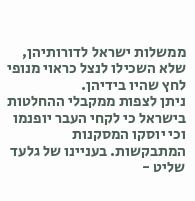ממשלות ישראל לדורותיהן, שלא השכילו לנצל כראוי מנופי לחץ שהיו בידיהן.
ניתן לצפות ממקבלי ההחלטות בישראל כי לקחי העבר יופנמו וכי יוסקו המסקנות המתבקשות. בעניינו של גלעד שליט -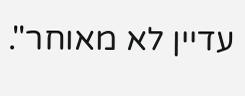עדיין לא מאוחר".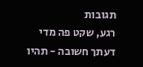תגובות
רגע, שקט פה מדי
דעתך חשובה - תהיו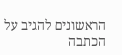הראשונים להגיב על הכתבה